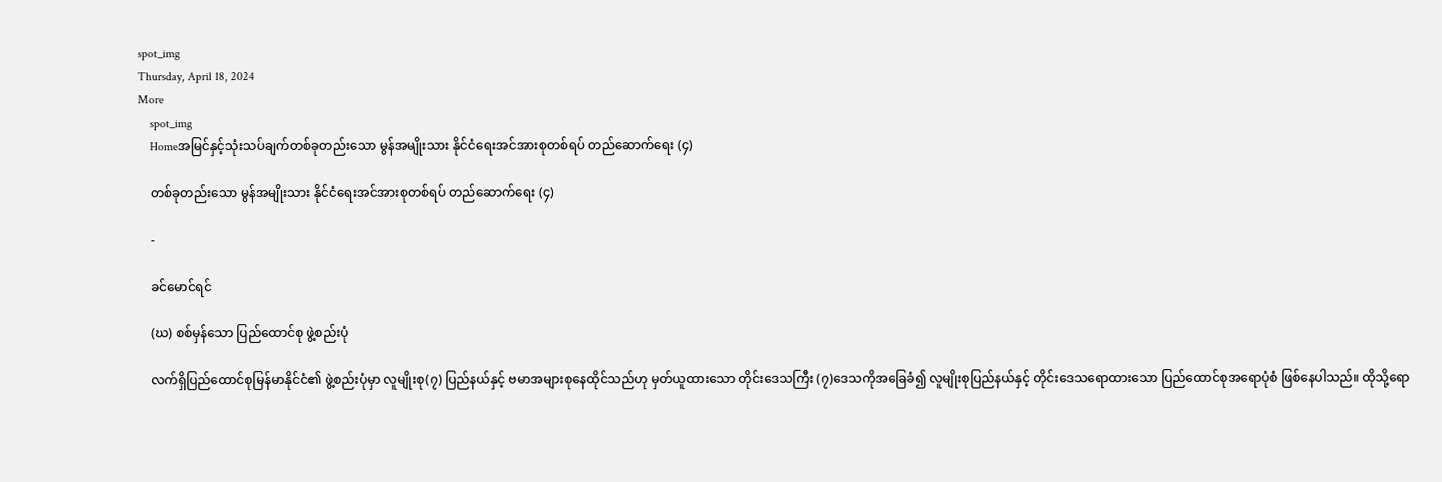spot_img
Thursday, April 18, 2024
More
    spot_img
    Homeအမြင်နှင့်သုံးသပ်ချက်တစ်ခုတည်းသော မွန်အမျိုးသား နိုင်ငံရေးအင်အားစုတစ်ရပ် တည်ဆောက်ရေး (၄)

    တစ်ခုတည်းသော မွန်အမျိုးသား နိုင်ငံရေးအင်အားစုတစ်ရပ် တည်ဆောက်ရေး (၄)

    -

    ခင်မောင်ရင်

    (ဃ) စစ်မှန်သော ပြည်ထောင်စု ဖွဲ့စည်းပုံ

    လက်ရှိပြည်ထောင်စုမြန်မာနိုင်ငံ၏ ဖွဲ့စည်းပုံမှာ လူမျိုးစု(၇) ပြည်နယ်နှင့် ဗမာအများစုနေထိုင်သည်ဟု မှတ်ယူထားသော တိုင်းဒေသကြီး (၇)ဒေသကိုအခြေခံ၍ လူမျိုးစုပြည်နယ်နှင့် တိုင်းဒေသရောထားသော ပြည်ထောင်စုအရောပုံစံ ဖြစ်နေပါသည်။ ထိုသို့ရော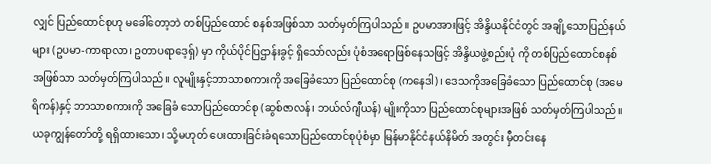လျှင် ပြည်ထောင်စုဟု မခေါ်တော့ဘဲ တစ်ပြည်ထောင် စနစ်အဖြစ်သာ သတ်မှတ်ကြပါသည်။ ဥပမာအားဖြင့် အိန္ဒိယနိုင်ငံတွင် အချို့သောပြည်နယ်များ (ဥပမာ-ကာရာလာ၊ ဥတာပရာဒေ့ရှ်) မှာ ကိုယ်ပိုင်ပြဌာန်းခွင့် ရှိသော်လည်း ပုံစံအရောဖြစ်နေသဖြင့် အိန္ဒိယဖွဲ့စည်းပုံ ကို တစ်ပြည်ထောင်စနစ်အဖြစ်သာ သတ်မှတ်ကြပါသည်။ လူမျိုးနှင့်ဘာသာစကားကို အခြေခံသော ပြည်ထောင်စု (ကနေဒါ)၊ ဒေသကိုအခြေခံသော ပြည်ထောင်စု (အမေရိကန်)နှင့် ဘာသာစကားကို အခြေခံ သောပြည်ထောင်စု (ဆွစ်ဇာလန်၊ ဘယ်လ်ဂျီယန်) မျိုးကိုသာ ပြည်ထောင်စုများအဖြစ် သတ်မှတ်ကြပါသည်။ ယခုကျွန်တော်တို့ ရရှိထားသော၊ သို့မဟုတ် ပေးထားခြင်းခံရသောပြည်ထောင်စုပုံစံမှာ မြန်မာနိုင်ငံနယ်နိမိတ် အတွင်း မှီတင်းနေ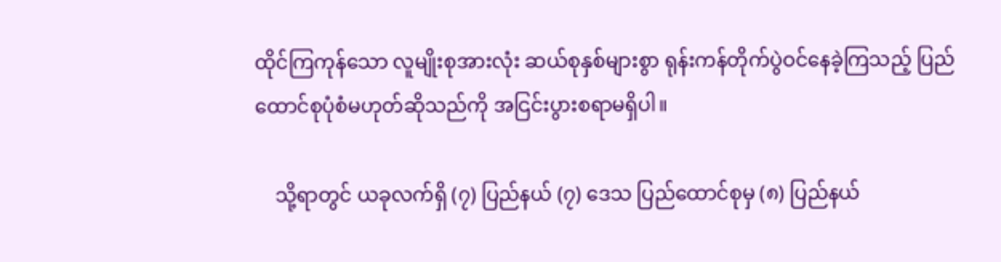ထိုင်ကြကုန်သော လူမျိုးစုအားလုံး ဆယ်စုနှစ်များစွာ ရုန်းကန်တိုက်ပွဲဝင်နေခဲ့ကြသည့် ပြည်ထောင်စုပုံစံမဟုတ်ဆိုသည်ကို အငြင်းပွားစရာမရှိပါ။

    သို့ရာတွင် ယခုလက်ရှိ (၇) ပြည်နယ် (၇) ဒေသ ပြည်ထောင်စုမှ (၈) ပြည်နယ်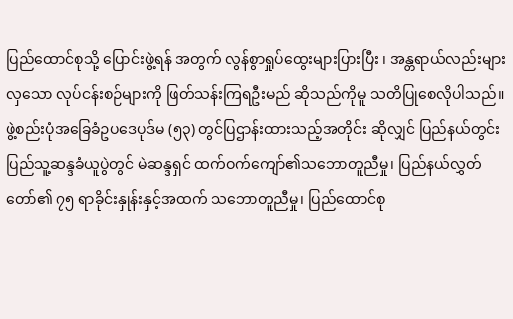ပြည်ထောင်စုသို့ ပြောင်းဖွဲ့ရန် အတွက် လွန်စွာရှုပ်ထွေးများပြားပြီး ၊ အန္တရာယ်လည်းများလှသော လုပ်ငန်းစဉ်များကို ဖြတ်သန်းကြရဦးမည် ဆိုသည်ကိုမူ သတိပြုစေလိုပါသည်။ ဖွဲ့စည်းပုံအခြေခံဥပဒေပုဒ်မ (၅၃) တွင်ပြဌာန်းထားသည့်အတိုင်း ဆိုလျှင် ပြည်နယ်တွင်းပြည်သူ့ဆန္ဒခံယူပွဲတွင် မဲဆန္ဒရှင် ထက်ဝက်ကျော်၏သဘောတူညီမှု၊ ပြည်နယ်လွှတ်တော်၏ ၇၅ ရာခိုင်းနှုန်းနှင့်အထက် သဘောတူညီမှု၊ ပြည်ထောင်စု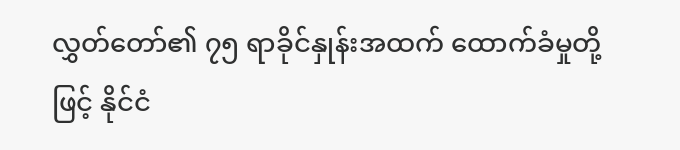လွှတ်တော်၏ ၇၅ ရာခိုင်နှုန်းအထက် ထောက်ခံမှုတို့ဖြင့် နိုင်ငံ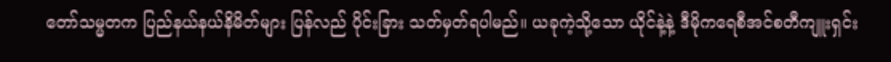တော်သမ္မတက ပြည်နယ်နယ်နိမိတ်များ ပြန်လည် ပိုင်းခြား သတ်မှတ်ရပါမည်။ ယခုကဲ့သို့သော ယိုင်နဲ့နဲ့ ဒီမိုကရေစီအင်စတီကျူးရှင်း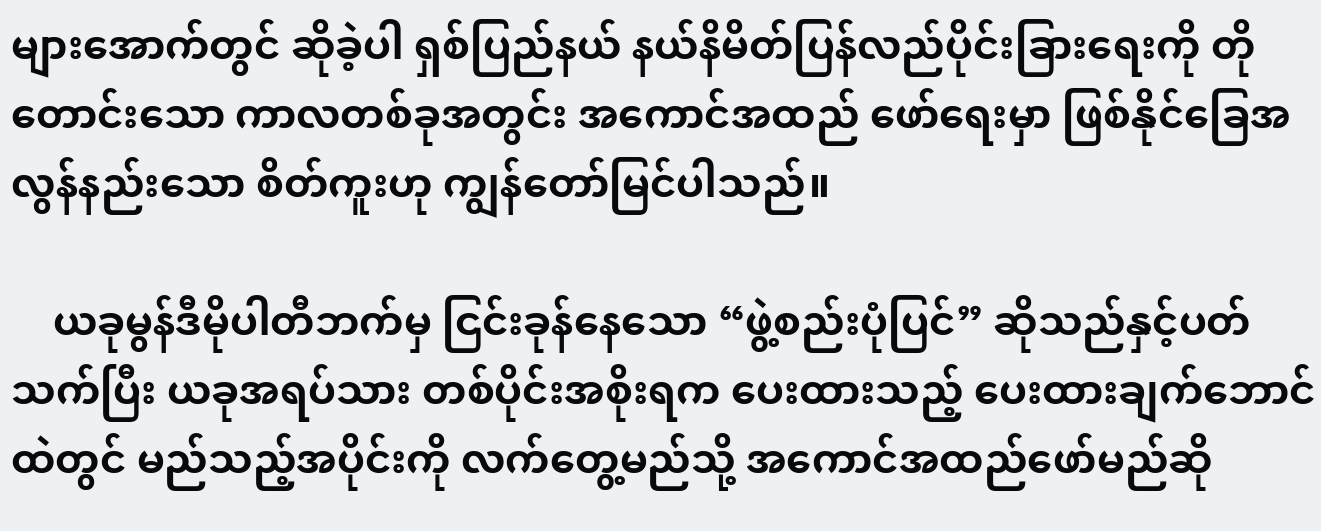များအောက်တွင် ဆိုခဲ့ပါ ရှစ်ပြည်နယ် နယ်နိမိတ်ပြန်လည်ပိုင်းခြားရေးကို တိုတောင်းသော ကာလတစ်ခုအတွင်း အကောင်အထည် ဖော်ရေးမှာ ဖြစ်နိုင်ခြေအလွန်နည်းသော စိတ်ကူးဟု ကျွန်တော်မြင်ပါသည်။

    ယခုမွန်ဒီမိုပါတီဘက်မှ ငြင်းခုန်နေသော “ဖွဲ့စည်းပုံပြင်” ဆိုသည်နှင့်ပတ်သက်ပြီး ယခုအရပ်သား တစ်ပိုင်းအစိုးရက ပေးထားသည့် ပေးထားချက်ဘောင်ထဲတွင် မည်သည့်အပိုင်းကို လက်တွေ့မည်သို့ အကောင်အထည်ဖော်မည်ဆို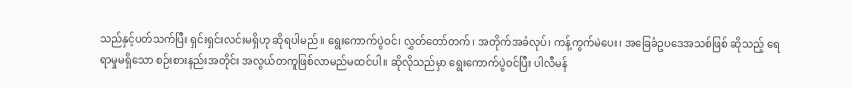သည်နှင့်ပတ်သက်ပြီး ရှင်းရှင်းလင်းမရှိဟု ဆိုရပါမည်။ ရွေးကောက်ပွဲဝင်၊ လွှတ်တော်တက်၊ အတိုက်အခံလုပ်၊ ကန့်ကွက်မဲပေး၊ အခြေခံဥပဒေအသစ်ဖြစ် ဆိုသည့် ရေရာမှုမရှိသော စဉ်းစားနည်းအတိုင်း အလွယ်တကူဖြစ်လာမည်မထင်ပါ။ ဆိုလိုသည်မှာ ရွေးကောက်ပွဲဝင်ပြီး ပါလီမန်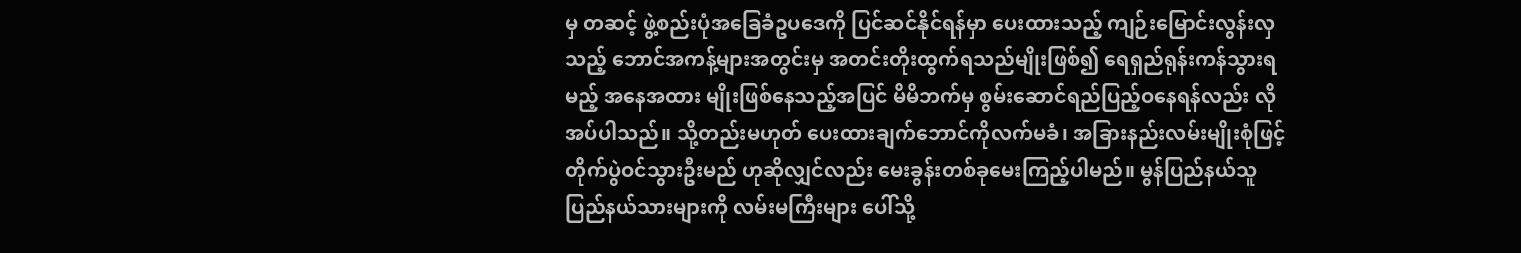မှ တဆင့် ဖွဲ့စည်းပုံအခြေခံဥပဒေကို ပြင်ဆင်နိုင်ရန်မှာ ပေးထားသည့် ကျဉ်းမြောင်းလွန်းလှသည့် ဘောင်အကန့်များအတွင်းမှ အတင်းတိုးထွက်ရသည်မျိုးဖြစ်၍ ရေရှည်ရုန်းကန်သွားရမည့် အနေအထား မျိုးဖြစ်နေသည့်အပြင် မိမိဘက်မှ စွမ်းဆောင်ရည်ပြည့်ဝနေရန်လည်း လိုအပ်ပါသည်။ သို့တည်းမဟုတ် ပေးထားချက်ဘောင်ကိုလက်မခံ၊ အခြားနည်းလမ်းမျိုးစုံဖြင့် တိုက်ပွဲဝင်သွားဦးမည် ဟုဆိုလျှင်လည်း မေးခွန်းတစ်ခုမေးကြည့်ပါမည်။ မွန်ပြည်နယ်သူပြည်နယ်သားများကို လမ်းမကြီးများ ပေါ်သို့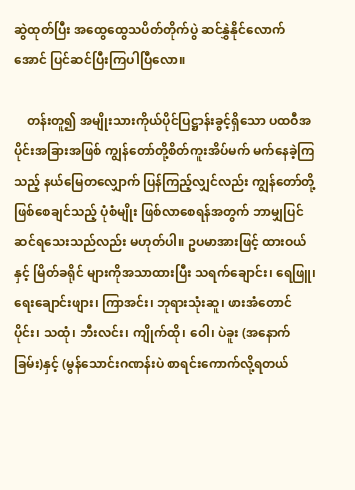ဆွဲထုတ်ပြီး အထွေထွေသပိတ်တိုက်ပွဲ ဆင်နွှဲနိုင်လောက်အောင် ပြင်ဆင်ပြီးကြပါပြီလော။

    တန်းတူ၍ အမျိုးသားကိုယ်ပိုင်ပြဋ္ဌာန်းခွင့်ရှိသော ပထဝီအပိုင်းအခြားအဖြစ် ကျွန်တော်တို့စိတ်ကူးအိပ်မက် မက်နေခဲ့ကြသည့် နယ်မြေတလျှောက် ပြန်ကြည့်လျှင်လည်း ကျွန်တော်တို့ ဖြစ်စေချင်သည့် ပုံစံမျိုး ဖြစ်လာစေရန်အတွက် ဘာမျှပြင်ဆင်ရသေးသည်လည်း မဟုတ်ပါ။ ဥပမာအားဖြင့် ထားဝယ်နှင့် မြိတ်ခရိုင် များကိုအသာထားပြီး သရက်ချောင်း၊ ရေဖြူ၊ ရေးချောင်းဖျား၊ ကြာအင်း၊ ဘုရားသုံးဆူ၊ ဖားအံတောင်ပိုင်း၊ သထုံ၊ ဘီးလင်း၊ ကျိုက်ထို၊ ဝေါ၊ ပဲခူး (အနောက်ခြမ်း)နှင့် (မွန်သောင်းဂဏန်းပဲ စာရင်းကောက်လို့ရတယ်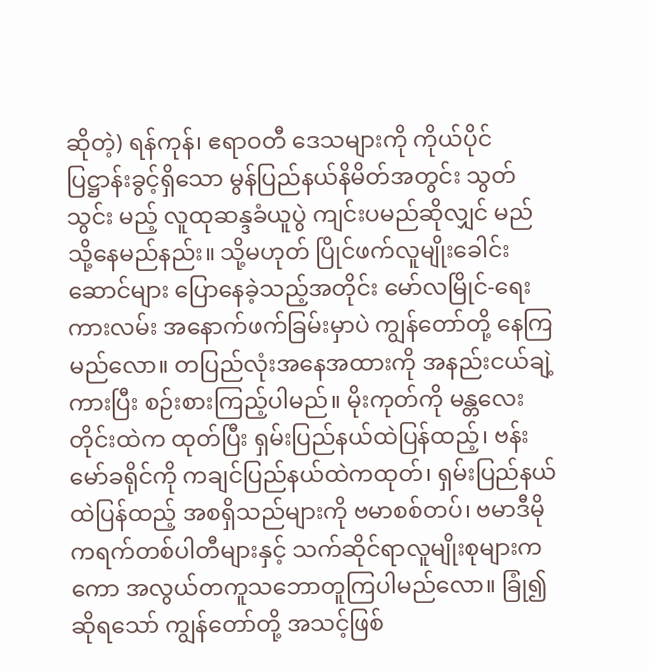ဆိုတဲ့) ရန်ကုန်၊ ဧရာဝတီ ဒေသများကို ကိုယ်ပိုင်ပြဋ္ဌာန်းခွင့်ရှိသော မွန်ပြည်နယ်နိမိတ်အတွင်း သွတ်သွင်း မည့် လူထုဆန္ဒခံယူပွဲ ကျင်းပမည်ဆိုလျှင် မည်သို့နေမည်နည်း။ သို့မဟုတ် ပြိုင်ဖက်လူမျိုးခေါင်းဆောင်များ ပြောနေခဲ့သည့်အတိုင်း မော်လမြိုင်-ရေးကားလမ်း အနောက်ဖက်ခြမ်းမှာပဲ ကျွန်တော်တို့ နေကြမည်လော။ တပြည်လုံးအနေအထားကို အနည်းငယ်ချဲ့ကားပြီး စဉ်းစားကြည့်ပါမည်။ မိုးကုတ်ကို မန္တလေးတိုင်းထဲက ထုတ်ပြီး ရှမ်းပြည်နယ်ထဲပြန်ထည့်၊ ဗန်းမော်ခရိုင်ကို ကချင်ပြည်နယ်ထဲကထုတ်၊ ရှမ်းပြည်နယ်ထဲပြန်ထည့် အစရှိသည်များကို ဗမာစစ်တပ်၊ ဗမာဒီမိုကရက်တစ်ပါတီများနှင့် သက်ဆိုင်ရာလူမျိုးစုများကကော အလွယ်တကူသဘောတူကြပါမည်လော။ ခြုံ၍ဆိုရသော် ကျွန်တော်တို့ အသင့်ဖြစ်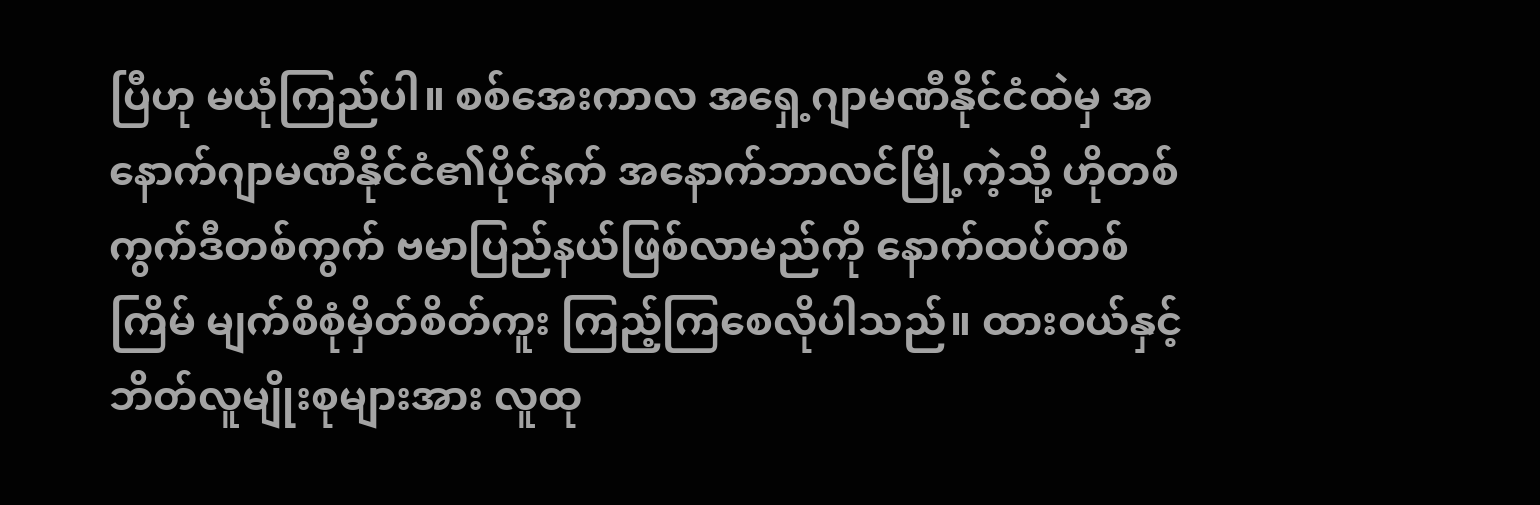ပြီဟု မယုံကြည်ပါ။ စစ်အေးကာလ အရှေ့ဂျာမဏီနိုင်ငံထဲမှ အနောက်ဂျာမဏီနိုင်ငံ၏ပိုင်နက် အနောက်ဘာလင်မြို့ကဲ့သို့ ဟိုတစ်ကွက်ဒီတစ်ကွက် ဗမာပြည်နယ်ဖြစ်လာမည်ကို နောက်ထပ်တစ်ကြိမ် မျက်စိစုံမှိတ်စိတ်ကူး ကြည့်ကြစေလိုပါသည်။ ထားဝယ်နှင့်ဘိတ်လူမျိုးစုများအား လူထု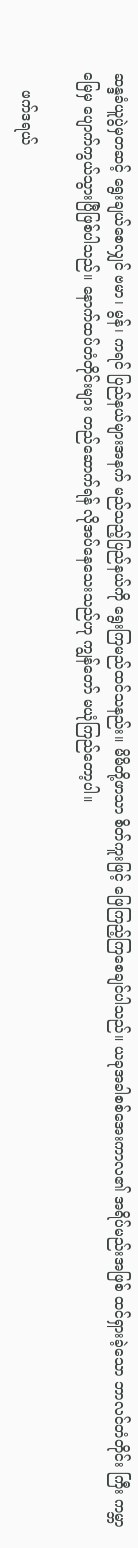ဆန္ဒခံယူပွဲမှတဆင့် ရွေးချယ်စေလျှင် ဗမာ၊ မွန်၊ ကရင် ပြည်နယ်များအနက် မည်သည့်ပြည်နယ်ကို ရွေးကြမည်ထင်သနည်း။ မိမိတို့ဖာသာ စိတ်ကူးဖြင့် ဖြေကြည့်ကြစေချင်ပါသည်။ ယခုအခါစစ်အေးကာလ၏ အရိပ်မည်းအဖြစ် ထင်ရှားခဲ့သော ဘာလင်တံတိုင်း ကြီး ကမ္ဘာမြေမှ ပျောက်ကွယ်သွားပြီဖြစ်ပါသည်။ နောက်ထပ်တံတိုင်းများ တည်ဆောက်ရန် လိုအပ်နေသေးသည်ဟု ကျွန်တော် မယုံကြည်တော့ပါ။

    ဖက်ဒရယ်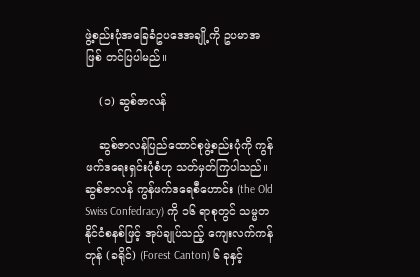ဖွဲ့စည်းပုံအခြေခံဥပဒေအချို့ကို ဥပမာအဖြစ် တင်ပြပါမည်။

    (၁) ဆွစ်ဇာလန်

    ဆွစ်ဇာလန်ပြည်ထောင်စုဖွဲ့စည်းပုံကို ကွန်ဖက်ဒရေးရှင်းပုံစံဟု သတ်မှတ်ကြပါသည်။ ဆွစ်ဇာလန် ကွန်ဖက်ဒရေစီဟောင်း (the Old Swiss Confedracy) ကို ၁၆ ရာစုတွင် သမ္မတနိုင်ငံစနစ်ဖြင့် အုပ်ချုပ်သည့် ကျေးလက်ကန်တုန် (ခရိုင်) (Forest Canton) ၆ ခုနှင့်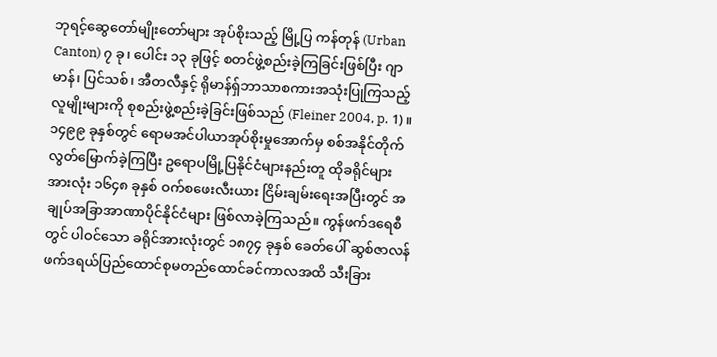ဘုရင့်ဆွေတော်မျိုးတော်များ အုပ်စိုးသည့် မြို့ပြ ကန်တုန် (Urban Canton) ၇ ခု၊ ပေါင်း ၁၃ ခုဖြင့် စတင်ဖွဲ့စည်းခဲ့ကြခြင်းဖြစ်ပြီး ဂျာမာန်၊ ပြင်သစ်၊ အီတလီနှင့် ရိုမာန်ရှ်ဘာသာစကားအသုံးပြုကြသည့် လူမျိုးများကို စုစည်းဖွဲ့စည်းခဲ့ခြင်းဖြစ်သည် (Fleiner 2004, p. 1)။ ၁၄၉၉ ခုနှစ်တွင် ရောမအင်ပါယာအုပ်စိုးမှုအောက်မှ စစ်အနိုင်တိုက်လွတ်မြောက်ခဲ့ကြပြီး ဥရောပမြို့ပြနိုင်ငံများနည်းတူ ထိုခရိုင်များအားလုံး ၁၆၄၈ ခုနှစ် ဝက်စဖေးလီးယား ငြိမ်းချမ်းရေးအပြီးတွင် အချုပ်အခြာအာဏာပိုင်နိုင်ငံများ ဖြစ်လာခဲ့ကြသည်။ ကွန်ဖက်ဒရေစီတွင် ပါဝင်သော ခရိုင်အားလုံးတွင် ၁၈၇၄ ခုနှစ် ခေတ်ပေါ် ဆွစ်ဇာလန်ဖက်ဒရယ်ပြည်ထောင်စုမတည်ထောင်ခင်ကာလအထိ သီးခြား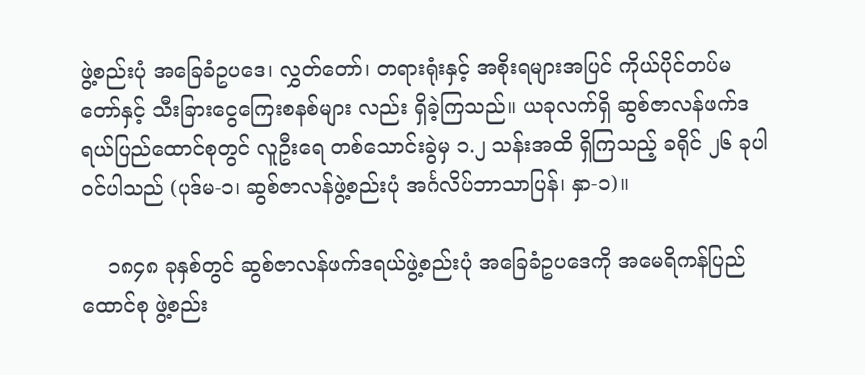ဖွဲ့စည်းပုံ အခြေခံဥပဒေ၊ လွှတ်တော်၊ တရားရုံးနှင့် အစိုးရများအပြင် ကိုယ်ပိုင်တပ်မတော်နှင့် သီးခြားငွေကြေးစနစ်များ လည်း ရှိခဲ့ကြသည်။ ယခုလက်ရှိ ဆွစ်ဇာလန်ဖက်ဒရယ်ပြည်ထောင်စုတွင် လူဦးရေ တစ်သောင်းခွဲမှ ၁.၂ သန်းအထိ ရှိကြသည့် ခရိုင် ၂၆ ခုပါဝင်ပါသည် (ပုဒ်မ-၁၊ ဆွစ်ဇာလန်ဖွဲ့စည်းပုံ အင်္ဂလိပ်ဘာသာပြန်၊ နှာ-၁)။

    ၁၈၄၈ ခုနှစ်တွင် ဆွစ်ဇာလန်ဖက်ဒရယ်ဖွဲ့စည်းပုံ အခြေခံဥပဒေကို အမေရိကန်ပြည်ထောင်စု ဖွဲ့စည်း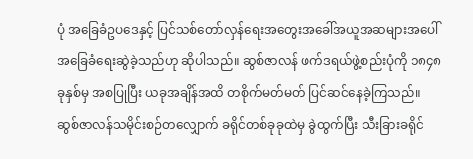ပုံ အခြေခံဥပဒေနှင့် ပြင်သစ်တော်လှန်ရေးအတွေးအခေါ်အယူအဆများအပေါ် အခြေခံရေးဆွဲခဲ့သည်ဟု ဆိုပါသည်။ ဆွစ်ဇာလန် ဖက်ဒရယ်ဖွဲ့စည်းပုံကို ၁၈၄၈ ခုနှစ်မှ အစပြုပြီး ယခုအချိန်အထိ တစိုက်မတ်မတ် ပြင်ဆင်နေခဲ့ကြသည်။ ဆွစ်ဇာလန်သမိုင်းစဉ်တလျှောက် ခရိုင်တစ်ခုခုထဲမှ ခွဲထွက်ပြီး သီးခြားခရိုင်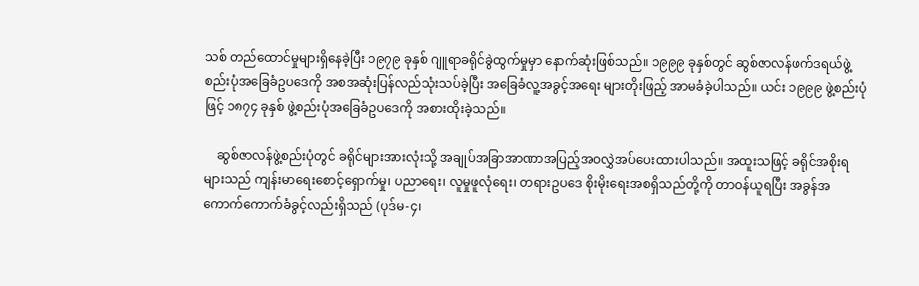သစ် တည်ထောင်မှုများရှိနေခဲ့ပြီး ၁၉၇၉ ခုနှစ် ဂျူရာခရိုင်ခွဲထွက်မှုမှာ နောက်ဆုံးဖြစ်သည်။ ၁၉၉၉ ခုနှစ်တွင် ဆွစ်ဇာလန်ဖက်ဒရယ်ဖွဲ့စည်းပုံအခြေခံဥပဒေကို အစအဆုံးပြန်လည်သုံးသပ်ခဲ့ပြီး အခြေခံလူ့အခွင့်အရေး များတိုးဖြည့် အာမခံခဲ့ပါသည်။ ယင်း ၁၉၉၉ ဖွဲ့စည်းပုံဖြင့် ၁၈၇၄ ခုနှစ် ဖွဲ့စည်းပုံအခြေခံဥပဒေကို အစားထိုးခဲ့သည်။

    ဆွစ်ဇာလန်ဖွဲ့စည်းပုံတွင် ခရိုင်များအားလုံးသို့ အချုပ်အခြာအာဏာအပြည့်အဝလွှဲအပ်ပေးထားပါသည်။ အထူးသဖြင့် ခရိုင်အစိုးရများသည် ကျန်းမာရေးစောင့်ရှောက်မှု၊ ပညာရေး၊ လူမှုဖူလုံရေး၊ တရားဥပဒေ စိုးမိုးရေးအစရှိသည်တို့ကို တာဝန်ယူရပြီး အခွန်အကောက်ကောက်ခံခွင့်လည်းရှိသည် (ပုဒ်မ-၄၊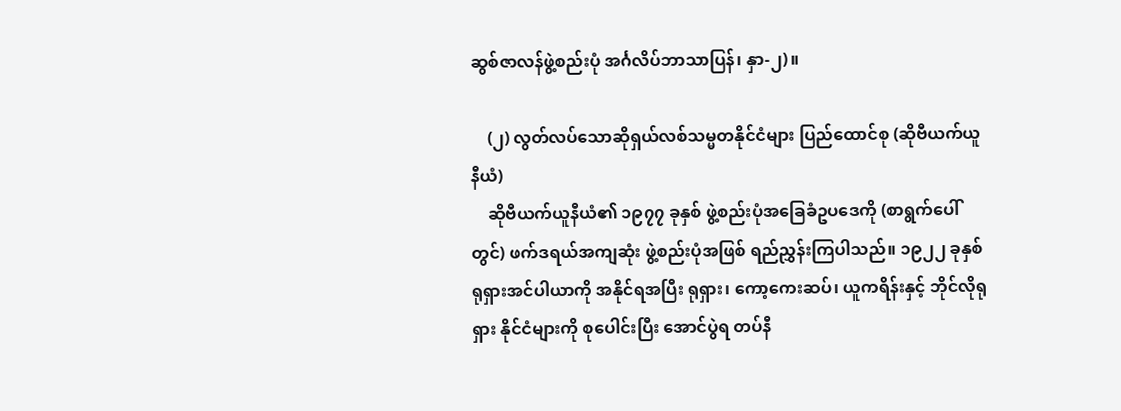ဆွစ်ဇာလန်ဖွဲ့စည်းပုံ အင်္ဂလိပ်ဘာသာပြန်၊ နှာ-၂)။

    (၂) လွတ်လပ်သောဆိုရှယ်လစ်သမ္မတနိုင်ငံများ ပြည်ထောင်စု (ဆိုဗီယက်ယူနီယံ)
    ဆိုဗီယက်ယူနီယံ၏ ၁၉၇၇ ခုနှစ် ဖွဲ့စည်းပုံအခြေခံဥပဒေကို (စာရွက်ပေါ်တွင်) ဖက်ဒရယ်အကျဆုံး ဖွဲ့စည်းပုံအဖြစ် ရည်ညွှန်းကြပါသည်။ ၁၉၂၂ ခုနှစ် ရုရှားအင်ပါယာကို အနိုင်ရအပြီး ရုရှား၊ ကော့ကေးဆပ်၊ ယူကရိန်းနှင့် ဘိုင်လိုရုရှား နိုင်ငံများကို စုပေါင်းပြီး အောင်ပွဲရ တပ်နီ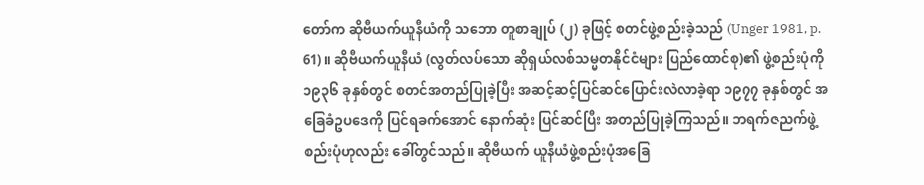တော်က ဆိုဗီယက်ယူနီယံကို သဘော တူစာချုပ် (၂) ခုဖြင့် စတင်ဖွဲ့စည်းခဲ့သည် (Unger 1981, p. 61)။ ဆိုဗီယက်ယူနီယံ (လွတ်လပ်သော ဆိုရှယ်လစ်သမ္မတနိုင်ငံများ ပြည်ထောင်စု)၏ ဖွဲ့စည်းပုံကို ၁၉၃၆ ခုနှစ်တွင် စတင်အတည်ပြုခဲ့ပြီး အဆင့်ဆင့်ပြင်ဆင်ပြောင်းလဲလာခဲ့ရာ ၁၉၇၇ ခုနှစ်တွင် အခြေခံဥပဒေကို ပြင်ရခက်အောင် နောက်ဆုံး ပြင်ဆင်ပြီး အတည်ပြုခဲ့ကြသည်။ ဘရက်ဇညက်ဖွဲ့စည်းပုံဟုလည်း ခေါ်တွင်သည်။ ဆိုဗီယက် ယူနီယံဖွဲ့စည်းပုံအခြေ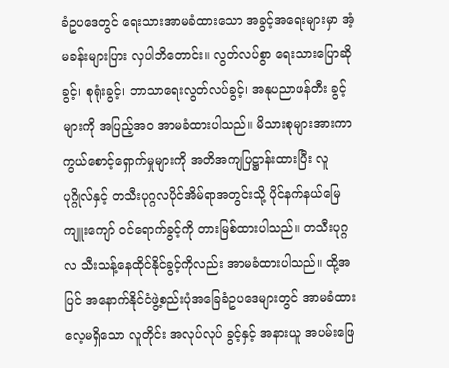ခံဥပဒေတွင် ရေးသားအာမခံထားသော အခွင့်အရေးများမှာ အံ့မခန်းများပြား လှပါဘိတောင်း။ လွတ်လပ်စွာ ရေးသားပြောဆိုခွင့်၊ စုရုံးခွင့်၊ ဘာသာရေးလွတ်လပ်ခွင့်၊ အနုပညာဖန်တီး ခွင့်များကို အပြည့်အဝ အာမခံထားပါသည်။ မိသားစုများအားကာကွယ်စောင့်ရှောက်မှုများကို အတိအကျပြဋ္ဌာန်းထားပြီး လူပုဂ္ဂိုလ်နှင့် တသီးပုဂ္ဂလပိုင်အိမ်ရာအတွင်းသို့ ပိုင်နက်နယ်မြေ ကျူးကျော် ဝင်ရောက်ခွင့်ကို တားမြစ်ထားပါသည်။ တသီးပုဂ္ဂလ သီးသန့်နေထိုင်နိုင်ခွင့်ကိုလည်း အာမခံထားပါသည်။ ထို့အပြင် အနောက်နိုင်ငံဖွဲ့စည်းပုံအခြေခံဥပဒေများတွင် အာမခံထားလေ့မရှိသော လူတိုင်း အလုပ်လုပ် ခွင့်နှင့် အနားယူ အပမ်းဖြေ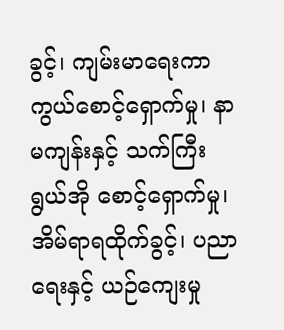ခွင့်၊ ကျမ်းမာရေးကာကွယ်စောင့်ရှောက်မှု၊ နာမကျန်းနှင့် သက်ကြီးရွယ်အို စောင့်ရှောက်မှု၊ အိမ်ရာရထိုက်ခွင့်၊ ပညာရေးနှင့် ယဉ်ကျေးမှု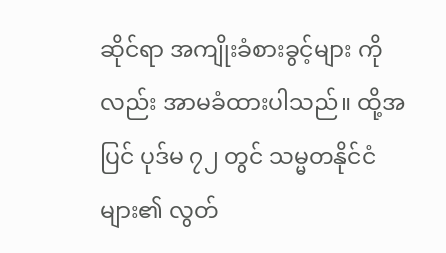ဆိုင်ရာ အကျိုးခံစားခွင့်များ ကိုလည်း အာမခံထားပါသည်။ ထို့အပြင် ပုဒ်မ ၇၂ တွင် သမ္မတနိုင်ငံများ၏ လွတ်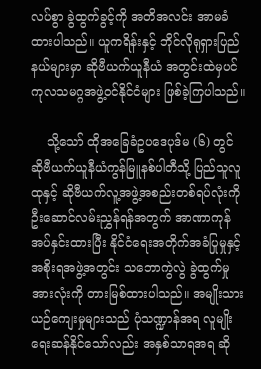လပ်စွာ ခွဲထွက်ခွင့်ကို အတိအလင်း အာမခံထားပါသည်။ ယူကရိန်းနှင့် ဘိုင်လိုရုရှားပြည်နယ်များမှာ ဆိုဗီယက်ယူနီယံ အတွင်းထဲမှပင် ကုလသမဂ္ဂအဖွဲ့ဝင်နိုင်ငံများ ဖြစ်ခဲ့ကြပါသည်။

    သို့သော် ထိုအခြေခံဥပဒေပုဒ်မ (၆) တွင် ဆိုဗီယက်ယူနီယံကွန်မြူနစ်ပါတီသို့ ပြည်သူလူထုနှင့် ဆိုဗီယက်လူ့အဖွဲ့အစည်းတစ်ရပ်လုံးကို ဦးဆောင်လမ်းညွှန်ရန်အတွက် အာဏာကုန်အပ်နှင်းထားပြီး နိုင်ငံရေးအတိုက်အခံပြုမှုနှင့် အစိုးရအဖွဲ့အတွင်း သဘောကွဲလွဲ ခွဲထွက်မှုအားလုံးကို တားမြစ်ထားပါသည်။ အမျိုးသားယဉ်ကျေးမှုများသည် ပုံသဏ္ဍာန်အရ လူမျိုးရေးဆန်နိုင်သော်လည်း အနှစ်သာရအရ ဆို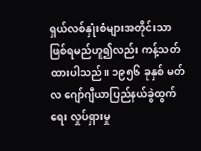ရှယ်လစ်နှုံးစံများအတိုင်းသာဖြစ်ရမည်ဟူ၍လည်း ကန့်သတ်ထားပါသည်။ ၁၉၅၆ ခုနှစ် မတ်လ ဂျော်ဂျီယာပြည်နယ်ခွဲထွက်ရေး လှုပ်ရှားမှု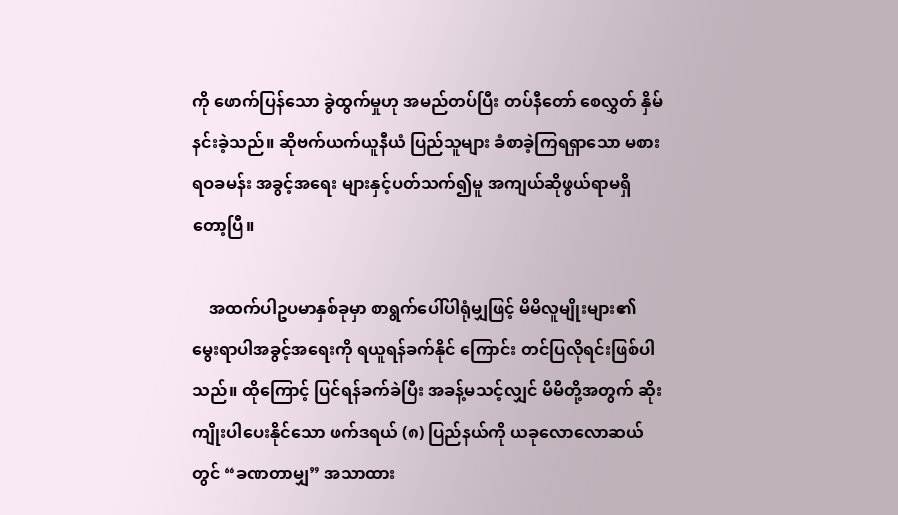ကို ဖောက်ပြန်သော ခွဲထွက်မှုဟု အမည်တပ်ပြီး တပ်နီတော် စေလွှတ် နှိမ်နင်းခဲ့သည်။ ဆိုဗက်ယက်ယူနီယံ ပြည်သူများ ခံစာခဲ့ကြရရှာသော မစားရဝခမန်း အခွင့်အရေး များနှင့်ပတ်သက်၍မူ အကျယ်ဆိုဖွယ်ရာမရှိတော့ပြီ။

    အထက်ပါဥပမာနှစ်ခုမှာ စာရွက်ပေါ်ပါရုံမျှဖြင့် မိမိလူမျိုးများ၏ မွေးရာပါအခွင့်အရေးကို ရယူရန်ခက်နိုင် ကြောင်း တင်ပြလိုရင်းဖြစ်ပါသည်။ ထိုကြောင့် ပြင်ရန်ခက်ခဲပြီး အခန့်မသင့်လျှင် မိမိတို့အတွက် ဆိုးကျိုးပါပေးနိုင်သော ဖက်ဒရယ် (၈) ပြည်နယ်ကို ယခုလောလောဆယ်တွင် “ခဏတာမျှ” အသာထား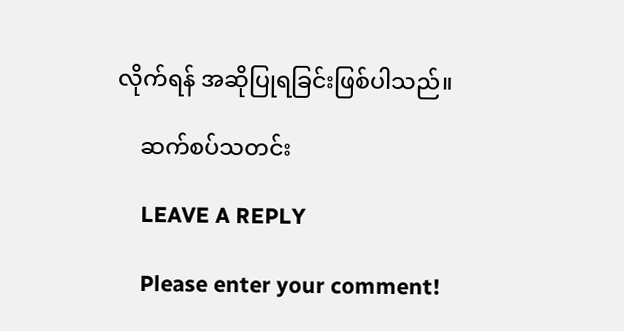လိုက်ရန် အဆိုပြုရခြင်းဖြစ်ပါသည်။

    ဆက်စပ်သတင်း

    LEAVE A REPLY

    Please enter your comment!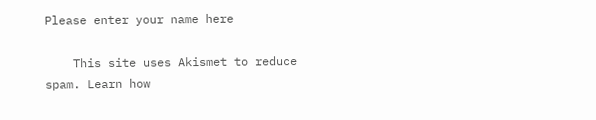Please enter your name here

    This site uses Akismet to reduce spam. Learn how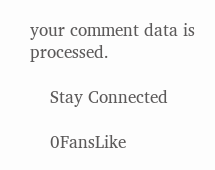your comment data is processed.

    Stay Connected

    0FansLike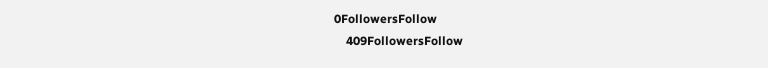0FollowersFollow
    409FollowersFollow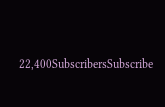22,400SubscribersSubscribe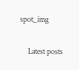spot_img

    Latest posts